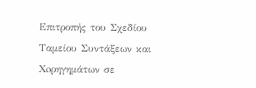Επιτροπής του Σχεδίου Ταμείου Συντάξεων και Xoρηγημάτων σε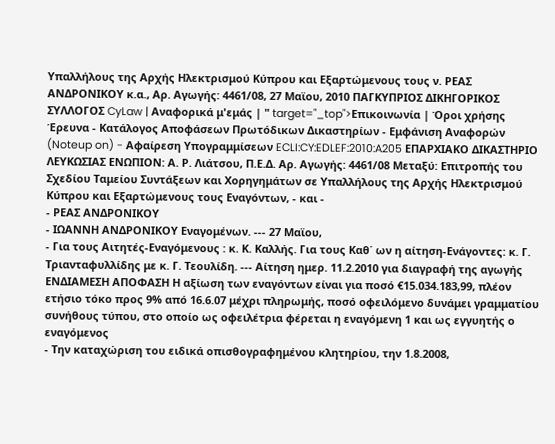Υπαλλήλους της Αρχής Ηλεκτρισμού Κύπρου και Εξαρτώμενους τους ν. ΡΕΑΣ ΑΝΔΡΟΝΙΚΟΥ κ.α., Αρ. Αγωγής: 4461/08, 27 Μαϊου, 2010 ΠΑΓΚΥΠΡΙΟΣ ΔΙΚΗΓΟΡΙΚΟΣ ΣΥΛΛΟΓΟΣ CyLaw | Αναφορικά μ'εμάς | " target="_top">Επικοινωνία | Όροι χρήσης Έρευνα - Κατάλογος Αποφάσεων Πρωτόδικων Δικαστηρίων - Εμφάνιση Αναφορών (Noteup on) - Αφαίρεση Υπογραμμίσεων ECLI:CY:EDLEF:2010:A205 ΕΠΑΡΧΙΑΚΟ ΔΙΚΑΣΤΗΡΙΟ ΛΕΥΚΩΣΙΑΣ ΕΝΩΠΙΟΝ: Α. Ρ. Λιάτσου, Π.Ε.Δ. Αρ. Αγωγής: 4461/08 Μεταξύ: Επιτροπής του Σχεδίου Ταμείου Συντάξεων και Xoρηγημάτων σε Υπαλλήλους της Αρχής Ηλεκτρισμού Κύπρου και Εξαρτώμενους τους Εναγόντων, - και -
- ΡΕΑΣ ΑΝΔΡΟΝΙΚΟΥ
- ΙΩΑΝΝΗ ΑΝΔΡΟΝΙΚΟΥ Εναγομένων. --- 27 Μαϊου,
- Για τους Αιτητές-Εναγόμενους : κ. Κ. Καλλής. Για τους Καθ΄ ων η αίτηση-Ενάγοντες: κ. Γ. Τριανταφυλλίδης με κ. Γ. Τεουλίδη. --- Aίτηση ημερ. 11.2.2010 για διαγραφή της αγωγής ΕΝΔΙΑΜΕΣΗ ΑΠΟΦΑΣΗ Η αξίωση των εναγόντων είναι για ποσό €15.034.183,99, πλέον ετήσιο τόκο προς 9% από 16.6.07 μέχρι πληρωμής, ποσό οφειλόμενο δυνάμει γραμματίου συνήθους τύπου, στο οποίο ως οφειλέτρια φέρεται η εναγόμενη 1 και ως εγγυητής ο εναγόμενος
- Την καταχώριση του ειδικά οπισθογραφημένου κλητηρίου, την 1.8.2008,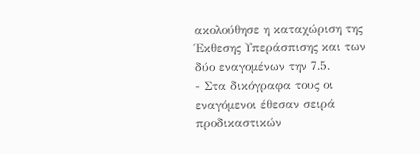ακολούθησε η καταχώριση της Έκθεσης Υπεράσπισης και των δύο εναγομένων την 7.5.
- Στα δικόγραφα τους οι εναγόμενοι έθεσαν σειρά προδικαστικών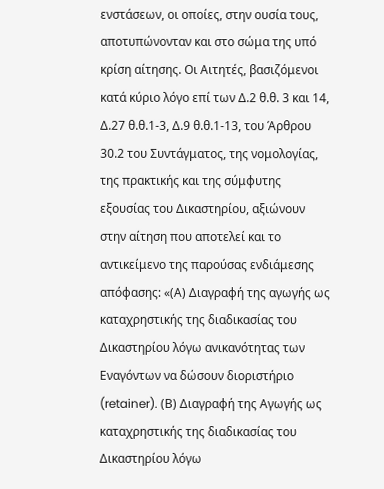ενστάσεων, οι οποίες, στην ουσία τους, αποτυπώνονταν και στο σώμα της υπό κρίση αίτησης. Οι Αιτητές, βασιζόμενοι κατά κύριο λόγο επί των Δ.2 θ.θ. 3 και 14, Δ.27 θ.θ.1-3, Δ.9 θ.θ.1-13, του Άρθρου 30.2 του Συντάγματος, της νομολογίας, της πρακτικής και της σύμφυτης εξουσίας του Δικαστηρίου, αξιώνουν στην αίτηση που αποτελεί και το αντικείμενο της παρούσας ενδιάμεσης απόφασης: «(Α) Διαγραφή της αγωγής ως καταχρηστικής της διαδικασίας του Δικαστηρίου λόγω ανικανότητας των Εναγόντων να δώσουν διοριστήριο (retainer). (Β) Διαγραφή της Αγωγής ως καταχρηστικής της διαδικασίας του Δικαστηρίου λόγω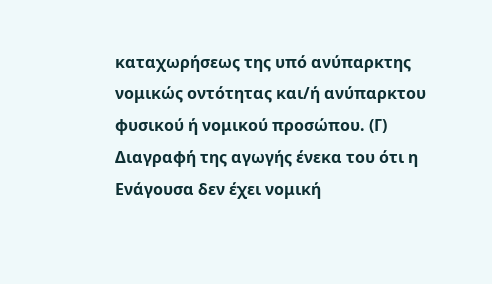καταχωρήσεως της υπό ανύπαρκτης νομικώς οντότητας και/ή ανύπαρκτου φυσικού ή νομικού προσώπου. (Γ) Διαγραφή της αγωγής ένεκα του ότι η Ενάγουσα δεν έχει νομική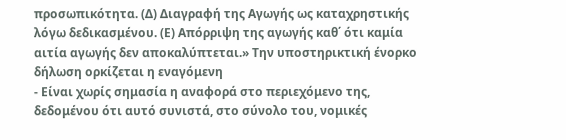προσωπικότητα. (Δ) Διαγραφή της Αγωγής ως καταχρηστικής λόγω δεδικασμένου. (Ε) Απόρριψη της αγωγής καθ΄ ότι καμία αιτία αγωγής δεν αποκαλύπτεται.» Την υποστηρικτική ένορκο δήλωση ορκίζεται η εναγόμενη
- Είναι χωρίς σημασία η αναφορά στο περιεχόμενο της, δεδομένου ότι αυτό συνιστά, στο σύνολο του, νομικές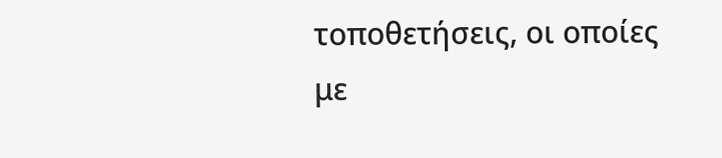τοποθετήσεις, οι οποίες με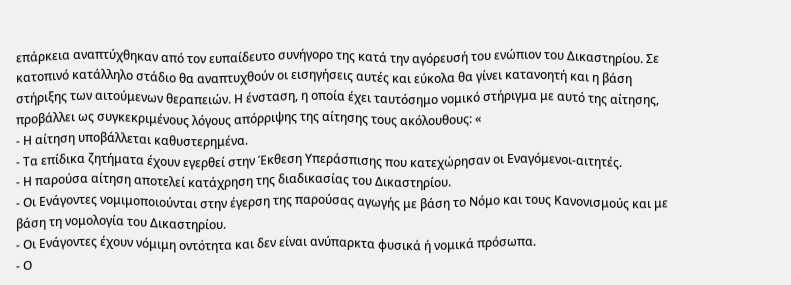επάρκεια αναπτύχθηκαν από τον ευπαίδευτο συνήγορο της κατά την αγόρευσή του ενώπιον του Δικαστηρίου. Σε κατοπινό κατάλληλο στάδιο θα αναπτυχθούν οι εισηγήσεις αυτές και εύκολα θα γίνει κατανοητή και η βάση στήριξης των αιτούμενων θεραπειών. Η ένσταση, η οποία έχει ταυτόσημο νομικό στήριγμα με αυτό της αίτησης, προβάλλει ως συγκεκριμένους λόγους απόρριψης της αίτησης τους ακόλουθους: «
- Η αίτηση υποβάλλεται καθυστερημένα.
- Τα επίδικα ζητήματα έχουν εγερθεί στην Έκθεση Υπεράσπισης που κατεχώρησαν οι Εναγόμενοι-αιτητές.
- Η παρούσα αίτηση αποτελεί κατάχρηση της διαδικασίας του Δικαστηρίου.
- Οι Ενάγοντες νομιμοποιούνται στην έγερση της παρούσας αγωγής με βάση το Νόμο και τους Κανονισμούς και με βάση τη νομολογία του Δικαστηρίου.
- Οι Ενάγοντες έχουν νόμιμη οντότητα και δεν είναι ανύπαρκτα φυσικά ή νομικά πρόσωπα.
- Ο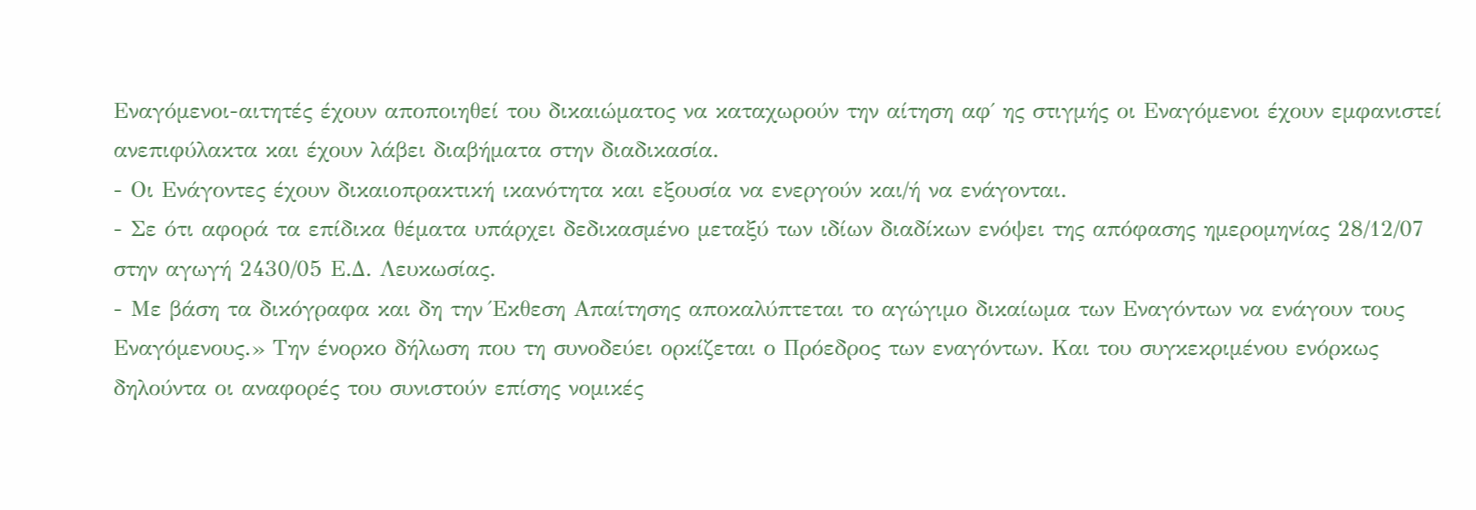Εναγόμενοι-αιτητές έχουν αποποιηθεί του δικαιώματος να καταχωρούν την αίτηση αφ΄ ης στιγμής οι Εναγόμενοι έχουν εμφανιστεί ανεπιφύλακτα και έχουν λάβει διαβήματα στην διαδικασία.
- Οι Ενάγοντες έχουν δικαιοπρακτική ικανότητα και εξουσία να ενεργούν και/ή να ενάγονται.
- Σε ότι αφορά τα επίδικα θέματα υπάρχει δεδικασμένο μεταξύ των ιδίων διαδίκων ενόψει της απόφασης ημερομηνίας 28/12/07 στην αγωγή 2430/05 Ε.Δ. Λευκωσίας.
- Με βάση τα δικόγραφα και δη την Έκθεση Απαίτησης αποκαλύπτεται το αγώγιμο δικαίωμα των Εναγόντων να ενάγουν τους Εναγόμενους.» Την ένορκο δήλωση που τη συνοδεύει ορκίζεται ο Πρόεδρος των εναγόντων. Και του συγκεκριμένου ενόρκως δηλούντα οι αναφορές του συνιστούν επίσης νομικές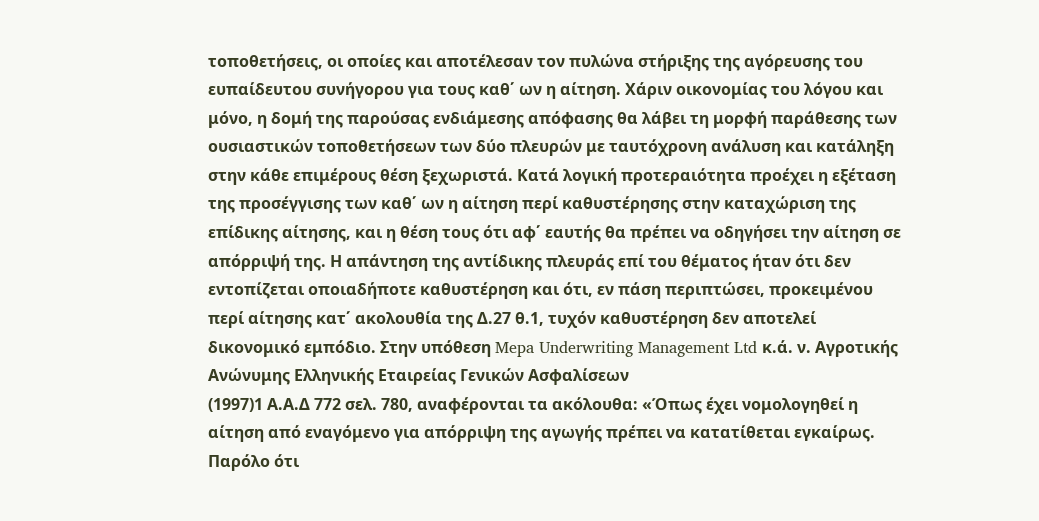τοποθετήσεις, οι οποίες και αποτέλεσαν τον πυλώνα στήριξης της αγόρευσης του ευπαίδευτου συνήγορου για τους καθ΄ ων η αίτηση. Χάριν οικονομίας του λόγου και μόνο, η δομή της παρούσας ενδιάμεσης απόφασης θα λάβει τη μορφή παράθεσης των ουσιαστικών τοποθετήσεων των δύο πλευρών με ταυτόχρονη ανάλυση και κατάληξη στην κάθε επιμέρους θέση ξεχωριστά. Κατά λογική προτεραιότητα προέχει η εξέταση της προσέγγισης των καθ΄ ων η αίτηση περί καθυστέρησης στην καταχώριση της επίδικης αίτησης, και η θέση τους ότι αφ΄ εαυτής θα πρέπει να οδηγήσει την αίτηση σε απόρριψή της. Η απάντηση της αντίδικης πλευράς επί του θέματος ήταν ότι δεν εντοπίζεται οποιαδήποτε καθυστέρηση και ότι, εν πάση περιπτώσει, προκειμένου περί αίτησης κατ΄ ακολουθία της Δ.27 θ.1, τυχόν καθυστέρηση δεν αποτελεί δικονομικό εμπόδιο. Στην υπόθεση Mepa Underwriting Management Ltd κ.ά. ν. Αγροτικής Ανώνυμης Ελληνικής Εταιρείας Γενικών Ασφαλίσεων
(1997)1 Α.Α.Δ 772 σελ. 780, αναφέρονται τα ακόλουθα: «Όπως έχει νομολογηθεί η αίτηση από εναγόμενο για απόρριψη της αγωγής πρέπει να κατατίθεται εγκαίρως. Παρόλο ότι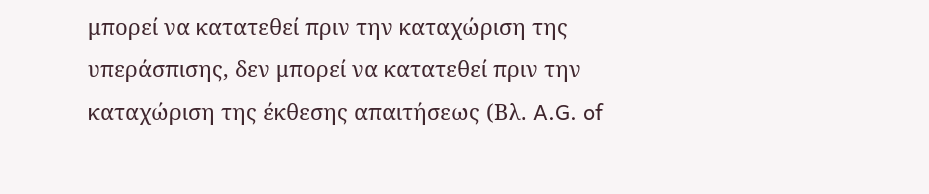μπορεί να κατατεθεί πριν την καταχώριση της υπεράσπισης, δεν μπορεί να κατατεθεί πριν την καταχώριση της έκθεσης απαιτήσεως (Βλ. A.G. of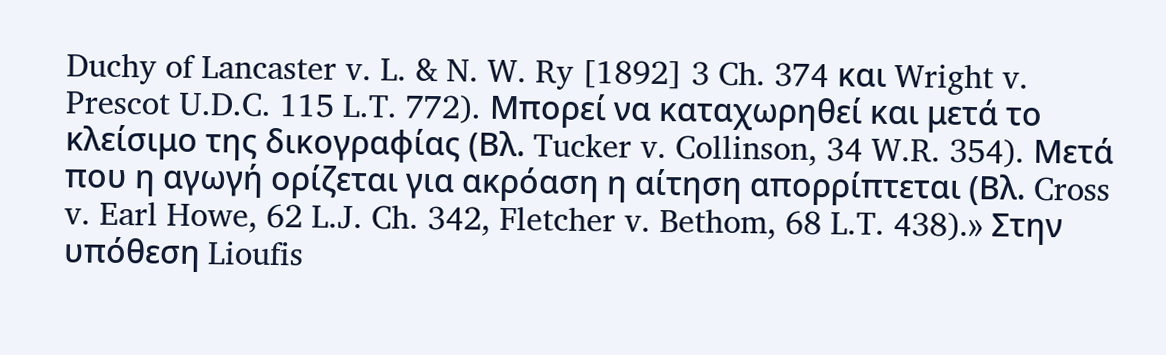Duchy of Lancaster v. L. & N. W. Ry [1892] 3 Ch. 374 και Wright v. Prescot U.D.C. 115 L.T. 772). Μπορεί να καταχωρηθεί και μετά το κλείσιμο της δικογραφίας (Βλ. Tucker v. Collinson, 34 W.R. 354). Μετά που η αγωγή ορίζεται για ακρόαση η αίτηση απορρίπτεται (Βλ. Cross v. Earl Howe, 62 L.J. Ch. 342, Fletcher v. Bethom, 68 L.T. 438).» Στην υπόθεση Lioufis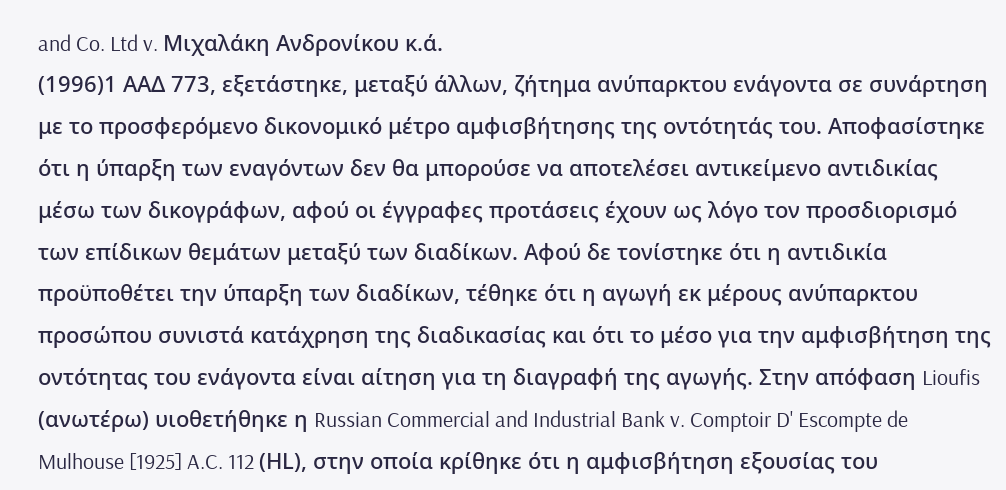and Co. Ltd v. Μιχαλάκη Ανδρονίκου κ.ά.
(1996)1 ΑΑΔ 773, εξετάστηκε, μεταξύ άλλων, ζήτημα ανύπαρκτου ενάγοντα σε συνάρτηση με το προσφερόμενο δικονομικό μέτρο αμφισβήτησης της οντότητάς του. Αποφασίστηκε ότι η ύπαρξη των εναγόντων δεν θα μπορούσε να αποτελέσει αντικείμενο αντιδικίας μέσω των δικογράφων, αφού οι έγγραφες προτάσεις έχουν ως λόγο τον προσδιορισμό των επίδικων θεμάτων μεταξύ των διαδίκων. Αφού δε τονίστηκε ότι η αντιδικία προϋποθέτει την ύπαρξη των διαδίκων, τέθηκε ότι η αγωγή εκ μέρους ανύπαρκτου προσώπου συνιστά κατάχρηση της διαδικασίας και ότι το μέσο για την αμφισβήτηση της οντότητας του ενάγοντα είναι αίτηση για τη διαγραφή της αγωγής. Στην απόφαση Lioufis (ανωτέρω) υιοθετήθηκε η Russian Commercial and Industrial Bank v. Comptoir D' Escompte de Mulhouse [1925] A.C. 112 (ΗL), στην οποία κρίθηκε ότι η αμφισβήτηση εξουσίας του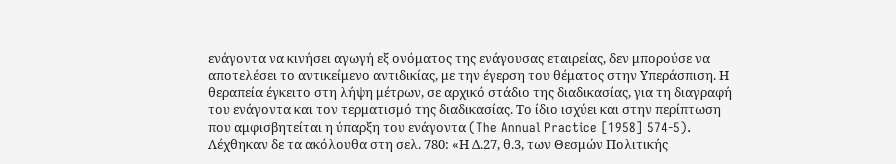ενάγοντα να κινήσει αγωγή εξ ονόματος της ενάγουσας εταιρείας, δεν μπορούσε να αποτελέσει το αντικείμενο αντιδικίας, με την έγερση του θέματος στην Υπεράσπιση. Η θεραπεία έγκειτο στη λήψη μέτρων, σε αρχικό στάδιο της διαδικασίας, για τη διαγραφή του ενάγοντα και τον τερματισμό της διαδικασίας. Το ίδιο ισχύει και στην περίπτωση που αμφισβητείται η ύπαρξη του ενάγοντα (The Annual Practice [1958] 574-5). Λέχθηκαν δε τα ακόλουθα στη σελ. 780: «Η Δ.27, θ.3, των Θεσμών Πολιτικής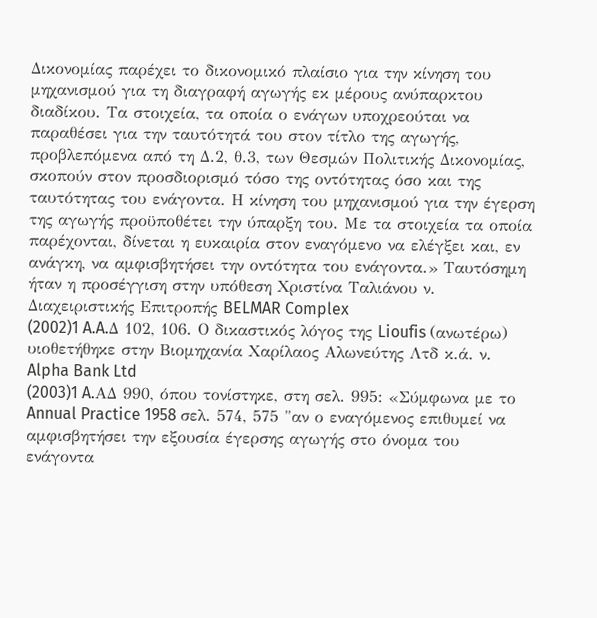Δικονομίας παρέχει το δικονομικό πλαίσιο για την κίνηση του μηχανισμού για τη διαγραφή αγωγής εκ μέρους ανύπαρκτου διαδίκου. Τα στοιχεία, τα οποία ο ενάγων υποχρεούται να παραθέσει για την ταυτότητά του στον τίτλο της αγωγής, προβλεπόμενα από τη Δ.2, θ.3, των Θεσμών Πολιτικής Δικονομίας, σκοπούν στον προσδιορισμό τόσο της οντότητας όσο και της ταυτότητας του ενάγοντα. Η κίνηση του μηχανισμού για την έγερση της αγωγής προϋποθέτει την ύπαρξη του. Με τα στοιχεία τα οποία παρέχονται, δίνεται η ευκαιρία στον εναγόμενο να ελέγξει και, εν ανάγκη, να αμφισβητήσει την οντότητα του ενάγοντα.» Ταυτόσημη ήταν η προσέγγιση στην υπόθεση Χριστίνα Ταλιάνου ν. Διαχειριστικής Επιτροπής BELMAR Complex
(2002)1 A.A.Δ 102, 106. Ο δικαστικός λόγος της Lioufis (ανωτέρω) υιοθετήθηκε στην Βιομηχανία Χαρίλαος Αλωνεύτης Λτδ κ.ά. ν. Alpha Bank Ltd
(2003)1 A.AΔ 990, όπου τονίστηκε, στη σελ. 995: «Σύμφωνα με το Annual Practice 1958 σελ. 574, 575 "αν ο εναγόμενος επιθυμεί να αμφισβητήσει την εξουσία έγερσης αγωγής στο όνομα του ενάγοντα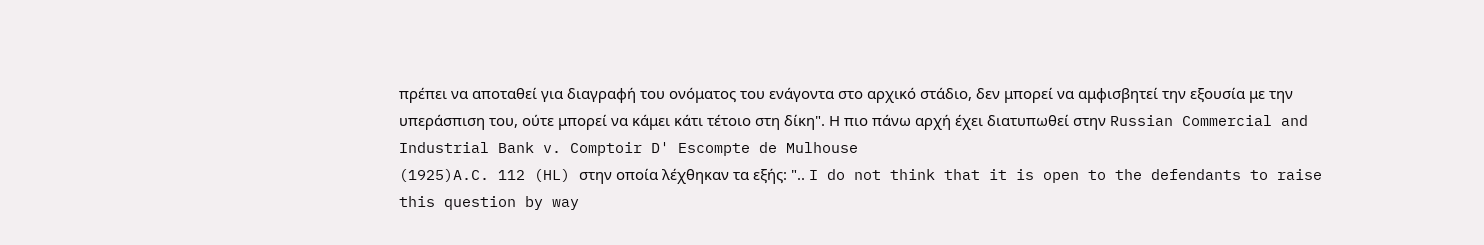πρέπει να αποταθεί για διαγραφή του ονόματος του ενάγοντα στο αρχικό στάδιο, δεν μπορεί να αμφισβητεί την εξουσία με την υπεράσπιση του, ούτε μπορεί να κάμει κάτι τέτοιο στη δίκη". Η πιο πάνω αρχή έχει διατυπωθεί στην Russian Commercial and Industrial Bank v. Comptoir D' Escompte de Mulhouse
(1925)A.C. 112 (HL) στην οποία λέχθηκαν τα εξής: ".. I do not think that it is open to the defendants to raise this question by way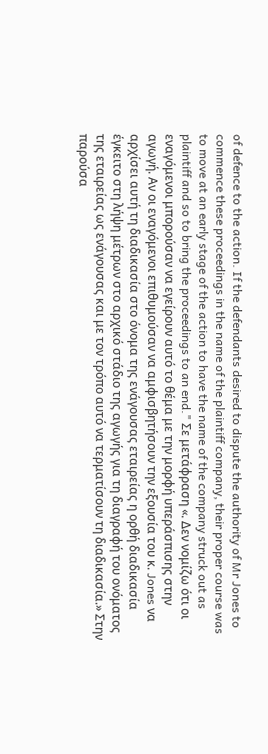of defence to the action. If the defendants desired to dispute the authority of Mr Jones to commence these proceedings in the name of the plaintiff company, their proper course was to move at an early stage of the action to have the name of the company struck out as plaintiff and so to bring the proceedings to an end." Σε μετάφραση «. Δεν νομίζω ότι οι εναγόμενοι μπορούσαν να εγείρουν αυτό το θέμα με την μορφή υπεράσπισης στην αγωγή. Αν οι εναγόμενοι επιθυμούσαν να αμφισβητήσουν την εξουσία του κ. Jones να αρχίσει αυτή τη διαδικασία στο όνομα της ενάγουσας εταιρείας η ορθή διαδικασία έγκειτο στη λήψη μέτρων στο αρχικό στάδιο της αγωγής για τη διαγραφή του ονόματος της εταιρείας ως ενάγουσας και με τον τρόπο αυτό να τερματίσουν τη διαδικασία.» Στην παρούσα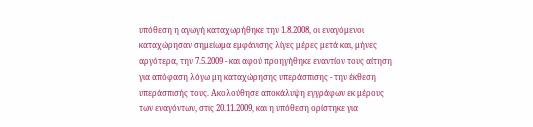υπόθεση η αγωγή καταχωρήθηκε την 1.8.2008, οι εναγόμενοι καταχώρησαν σημείωμα εμφάνισης λίγες μέρες μετά και, μήνες αργότερα, την 7.5.2009 - και αφού προηγήθηκε εναντίον τους αίτηση για απόφαση λόγω μη καταχώρησης υπεράσπισης - την έκθεση υπεράσπισής τους. Ακολούθησε αποκάλυψη εγγράφων εκ μέρους των εναγόντων, στις 20.11.2009, και η υπόθεση ορίστηκε για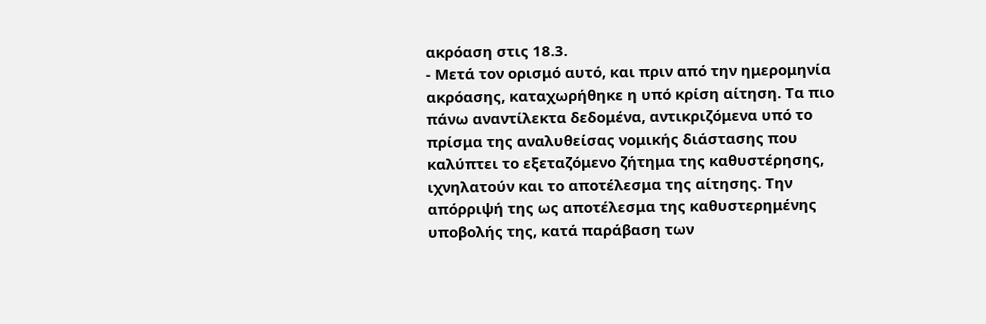ακρόαση στις 18.3.
- Μετά τον ορισμό αυτό, και πριν από την ημερομηνία ακρόασης, καταχωρήθηκε η υπό κρίση αίτηση. Τα πιο πάνω αναντίλεκτα δεδομένα, αντικριζόμενα υπό το πρίσμα της αναλυθείσας νομικής διάστασης που καλύπτει το εξεταζόμενο ζήτημα της καθυστέρησης, ιχνηλατούν και το αποτέλεσμα της αίτησης. Την απόρριψή της ως αποτέλεσμα της καθυστερημένης υποβολής της, κατά παράβαση των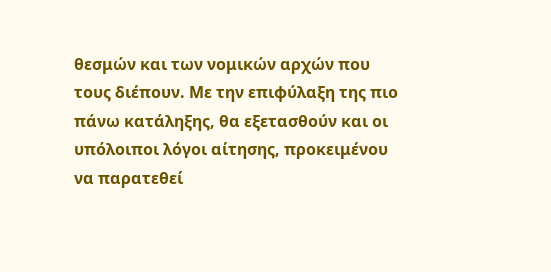θεσμών και των νομικών αρχών που τους διέπουν. Με την επιφύλαξη της πιο πάνω κατάληξης, θα εξετασθούν και οι υπόλοιποι λόγοι αίτησης, προκειμένου να παρατεθεί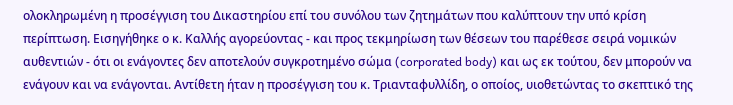ολοκληρωμένη η προσέγγιση του Δικαστηρίου επί του συνόλου των ζητημάτων που καλύπτουν την υπό κρίση περίπτωση. Εισηγήθηκε ο κ. Καλλής αγορεύοντας - και προς τεκμηρίωση των θέσεων του παρέθεσε σειρά νομικών αυθεντιών - ότι οι ενάγοντες δεν αποτελούν συγκροτημένο σώμα (corporated body) και ως εκ τούτου, δεν μπορούν να ενάγουν και να ενάγονται. Αντίθετη ήταν η προσέγγιση του κ. Τριανταφυλλίδη, ο οποίος, υιοθετώντας το σκεπτικό της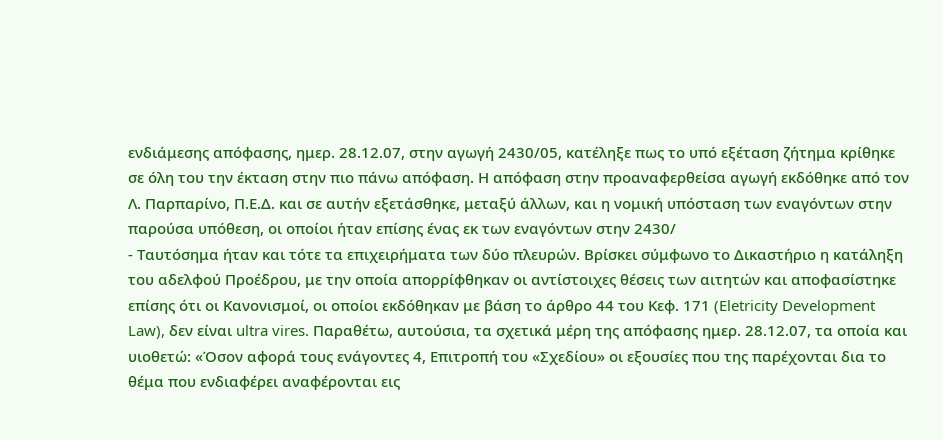ενδιάμεσης απόφασης, ημερ. 28.12.07, στην αγωγή 2430/05, κατέληξε πως το υπό εξέταση ζήτημα κρίθηκε σε όλη του την έκταση στην πιο πάνω απόφαση. Η απόφαση στην προαναφερθείσα αγωγή εκδόθηκε από τον Λ. Παρπαρίνο, Π.Ε.Δ. και σε αυτήν εξετάσθηκε, μεταξύ άλλων, και η νομική υπόσταση των εναγόντων στην παρούσα υπόθεση, οι οποίοι ήταν επίσης ένας εκ των εναγόντων στην 2430/
- Ταυτόσημα ήταν και τότε τα επιχειρήματα των δύο πλευρών. Βρίσκει σύμφωνο το Δικαστήριο η κατάληξη του αδελφού Προέδρου, με την οποία απορρίφθηκαν οι αντίστοιχες θέσεις των αιτητών και αποφασίστηκε επίσης ότι οι Κανονισμοί, οι οποίοι εκδόθηκαν με βάση το άρθρο 44 του Κεφ. 171 (Eletricity Development Law), δεν είναι ultra vires. Παραθέτω, αυτούσια, τα σχετικά μέρη της απόφασης ημερ. 28.12.07, τα οποία και υιοθετώ: «Όσον αφορά τους ενάγοντες 4, Επιτροπή του «Σχεδίου» οι εξουσίες που της παρέχονται δια το θέμα που ενδιαφέρει αναφέρονται εις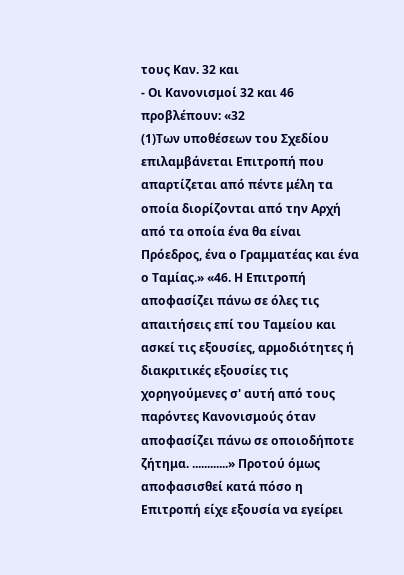τους Καν. 32 και
- Οι Κανονισμοί 32 και 46 προβλέπουν: «32
(1)Των υποθέσεων του Σχεδίου επιλαμβάνεται Επιτροπή που απαρτίζεται από πέντε μέλη τα οποία διορίζονται από την Αρχή από τα οποία ένα θα είναι Πρόεδρος, ένα ο Γραμματέας και ένα ο Ταμίας.» «46. Η Επιτροπή αποφασίζει πάνω σε όλες τις απαιτήσεις επί του Ταμείου και ασκεί τις εξουσίες, αρμοδιότητες ή διακριτικές εξουσίες τις χορηγούμενες σ' αυτή από τους παρόντες Κανονισμούς όταν αποφασίζει πάνω σε οποιοδήποτε ζήτημα. ............» Προτού όμως αποφασισθεί κατά πόσο η Επιτροπή είχε εξουσία να εγείρει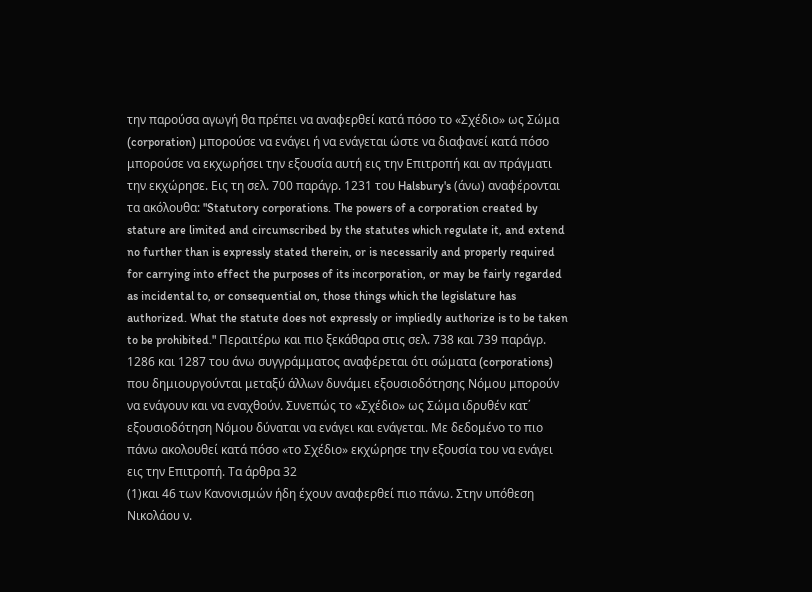την παρούσα αγωγή θα πρέπει να αναφερθεί κατά πόσο το «Σχέδιο» ως Σώμα (corporation) μπορούσε να ενάγει ή να ενάγεται ώστε να διαφανεί κατά πόσο μπορούσε να εκχωρήσει την εξουσία αυτή εις την Επιτροπή και αν πράγματι την εκχώρησε. Εις τη σελ. 700 παράγρ. 1231 του Halsbury's (άνω) αναφέρονται τα ακόλουθα: "Statutory corporations. The powers of a corporation created by stature are limited and circumscribed by the statutes which regulate it, and extend no further than is expressly stated therein, or is necessarily and properly required for carrying into effect the purposes of its incorporation, or may be fairly regarded as incidental to, or consequential on, those things which the legislature has authorized. What the statute does not expressly or impliedly authorize is to be taken to be prohibited." Περαιτέρω και πιο ξεκάθαρα στις σελ. 738 και 739 παράγρ. 1286 και 1287 του άνω συγγράμματος αναφέρεται ότι σώματα (corporations) που δημιουργούνται μεταξύ άλλων δυνάμει εξουσιοδότησης Νόμου μπορούν να ενάγουν και να εναχθούν. Συνεπώς το «Σχέδιο» ως Σώμα ιδρυθέν κατ΄ εξουσιοδότηση Νόμου δύναται να ενάγει και ενάγεται. Με δεδομένο το πιο πάνω ακολουθεί κατά πόσο «το Σχέδιο» εκχώρησε την εξουσία του να ενάγει εις την Επιτροπή. Τα άρθρα 32
(1)και 46 των Κανονισμών ήδη έχουν αναφερθεί πιο πάνω. Στην υπόθεση Νικολάου ν.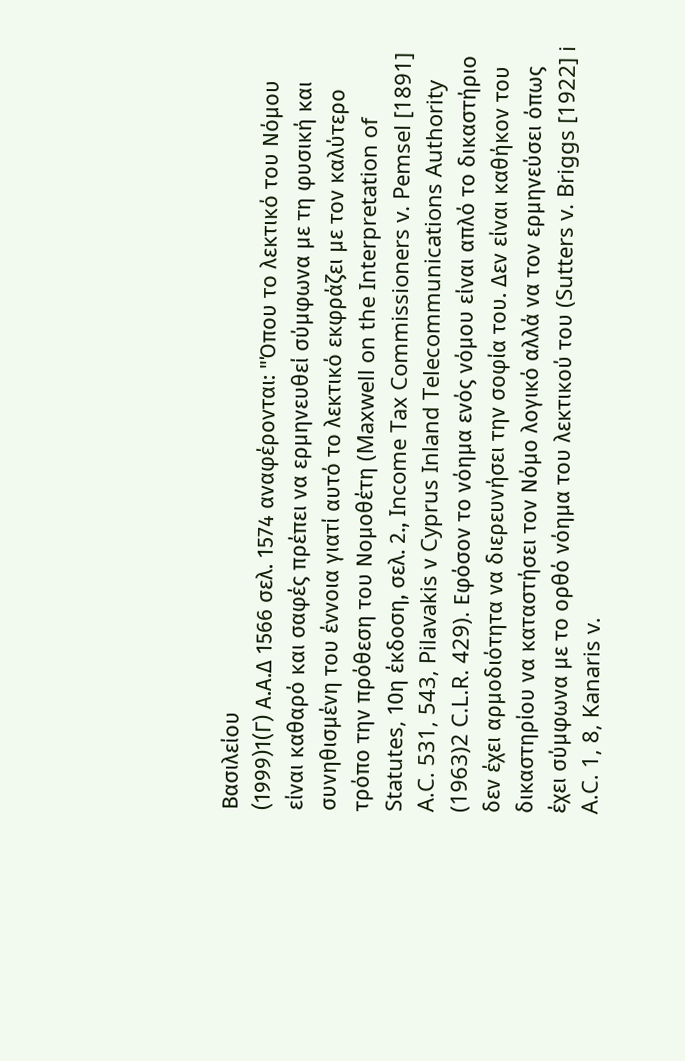Βασιλείου
(1999)1(Γ) Α.Α.Δ 1566 σελ. 1574 αναφέρονται: "Όπου το λεκτικό του Νόμου είναι καθαρό και σαφές πρέπει να ερμηνευθεί σύμφωνα με τη φυσική και συνηθισμένη του έννοια γιατί αυτό το λεκτικό εκφράζει με τον καλύτερο τρόπο την πρόθεση του Νομοθέτη (Maxwell on the Interpretation of Statutes, 10η έκδοση, σελ. 2., Income Tax Commissioners v. Pemsel [1891] A.C. 531, 543, Pilavakis ν Cyprus Inland Telecommunications Authority
(1963)2 C.L.R. 429). Εφόσον το νόημα ενός νόμου είναι απλό το δικαστήριο δεν έχει αρμοδιότητα να διερευνήσει την σοφία του. Δεν είναι καθήκον του δικαστηρίου να καταστήσει τον Νόμο λογικό αλλά να τον ερμηνεύσει όπως έχει σύμφωνα με το ορθό νόημα του λεκτικού του (Sutters v. Briggs [1922] i A.C. 1, 8, Kanaris v.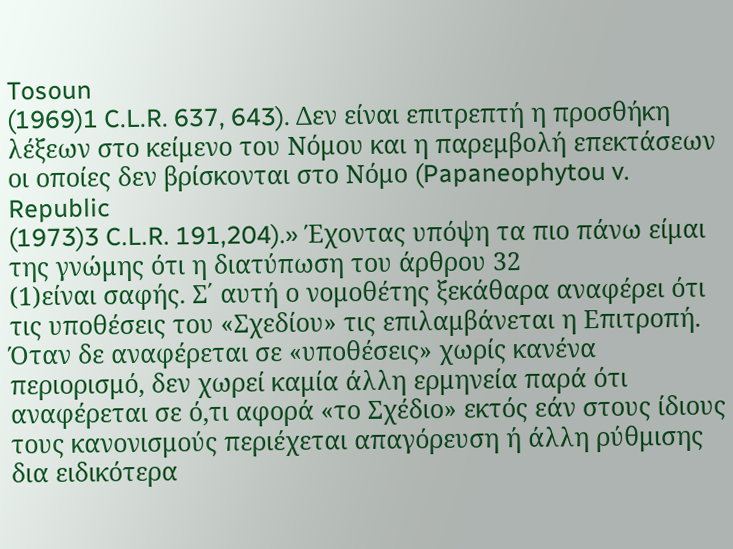Tosoun
(1969)1 C.L.R. 637, 643). Δεν είναι επιτρεπτή η προσθήκη λέξεων στο κείμενο του Νόμου και η παρεμβολή επεκτάσεων οι οποίες δεν βρίσκονται στο Νόμο (Papaneophytou v. Republic
(1973)3 C.L.R. 191,204).» Έχοντας υπόψη τα πιο πάνω είμαι της γνώμης ότι η διατύπωση του άρθρου 32
(1)είναι σαφής. Σ΄ αυτή ο νομοθέτης ξεκάθαρα αναφέρει ότι τις υποθέσεις του «Σχεδίου» τις επιλαμβάνεται η Επιτροπή. Όταν δε αναφέρεται σε «υποθέσεις» χωρίς κανένα περιορισμό, δεν χωρεί καμία άλλη ερμηνεία παρά ότι αναφέρεται σε ό,τι αφορά «το Σχέδιο» εκτός εάν στους ίδιους τους κανονισμούς περιέχεται απαγόρευση ή άλλη ρύθμισης δια ειδικότερα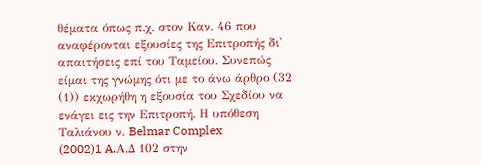θέματα όπως π.χ. στον Καν. 46 που αναφέρονται εξουσίες της Επιτροπής δι' απαιτήσεις επί του Ταμείου. Συνεπώς είμαι της γνώμης ότι με το άνω άρθρο (32
(1)) εκχωρήθη η εξουσία του Σχεδίου να ενάγει εις την Επιτροπή. Η υπόθεση Ταλιάνου ν. Belmar Complex
(2002)1 A.Α.Δ 102 στην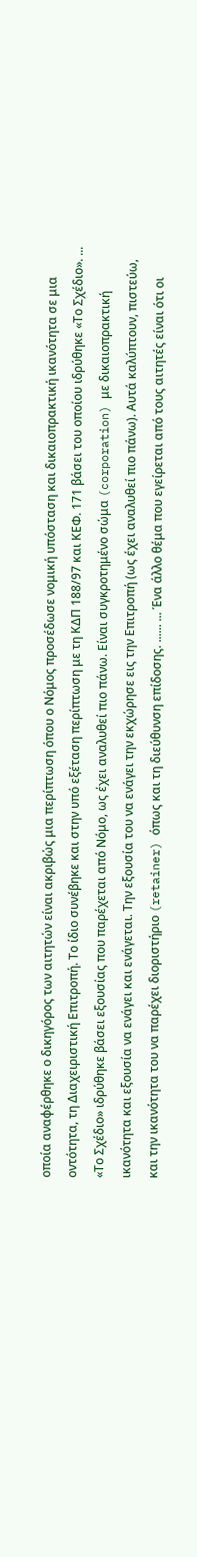οποία αναφέρθηκε ο δικηγόρος των αιτητών είναι ακριβώς μια περίπτωση όπου ο Νόμος προσέδωσε νομική υπόσταση και δικαιοπρακτική ικανότητα σε μια οντότητα, τη Διαχειριστική Επιτροπή. Το ίδιο συνέβηκε και στην υπό εξέταση περίπτωση με τη ΚΔΠ 188/97 και ΚΕΦ. 171 βάσει του οποίου ιδρύθηκε «Το Σχέδιο». ... «Το Σχέδιο» ιδρύθηκε βάσει εξουσίας που παρέχεται από Νόμο, ως έχει αναλυθεί πιο πάνω. Είναι συγκροτημένο σώμα (corporation) με δικαιοπρακτική ικανότητα και εξουσία να ενάγει και ενάγεται. Την εξουσία του να ενάγει την εκχώρησε εις την Επιτροπή (ως έχει αναλυθεί πιο πάνω). Αυτά καλύπτουν, πιστεύω, και την ικανότητα του να παρέχει διοριστήριο (retainer) όπως και τη διεύθυνση επίδοσης. ...... ... Ένα άλλο θέμα που εγείρεται από τους αιτητές είναι ότι οι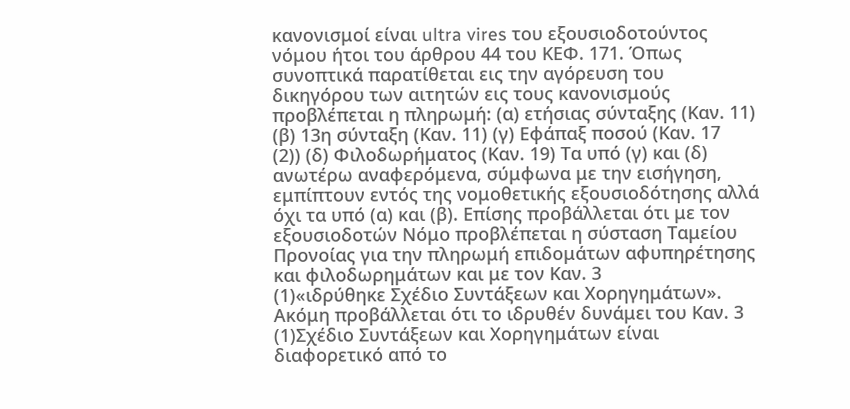κανονισμοί είναι ultra vires του εξουσιοδοτούντος νόμου ήτοι του άρθρου 44 του ΚΕΦ. 171. Όπως συνοπτικά παρατίθεται εις την αγόρευση του δικηγόρου των αιτητών εις τους κανονισμούς προβλέπεται η πληρωμή: (α) ετήσιας σύνταξης (Καν. 11) (β) 13η σύνταξη (Καν. 11) (γ) Εφάπαξ ποσού (Καν. 17
(2)) (δ) Φιλοδωρήματος (Καν. 19) Τα υπό (γ) και (δ) ανωτέρω αναφερόμενα, σύμφωνα με την εισήγηση, εμπίπτουν εντός της νομοθετικής εξουσιοδότησης αλλά όχι τα υπό (α) και (β). Επίσης προβάλλεται ότι με τον εξουσιοδοτών Νόμο προβλέπεται η σύσταση Ταμείου Προνοίας για την πληρωμή επιδομάτων αφυπηρέτησης και φιλοδωρημάτων και με τον Καν. 3
(1)«ιδρύθηκε Σχέδιο Συντάξεων και Χορηγημάτων». Ακόμη προβάλλεται ότι το ιδρυθέν δυνάμει του Καν. 3
(1)Σχέδιο Συντάξεων και Χορηγημάτων είναι διαφορετικό από το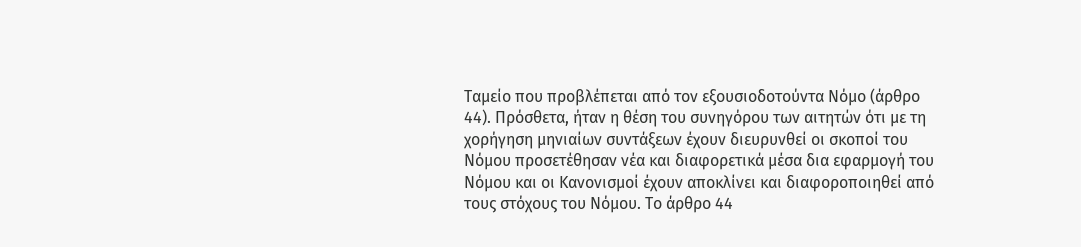Ταμείο που προβλέπεται από τον εξουσιοδοτούντα Νόμο (άρθρο 44). Πρόσθετα, ήταν η θέση του συνηγόρου των αιτητών ότι με τη χορήγηση μηνιαίων συντάξεων έχουν διευρυνθεί οι σκοποί του Νόμου προσετέθησαν νέα και διαφορετικά μέσα δια εφαρμογή του Νόμου και οι Κανονισμοί έχουν αποκλίνει και διαφοροποιηθεί από τους στόχους του Νόμου. Το άρθρο 44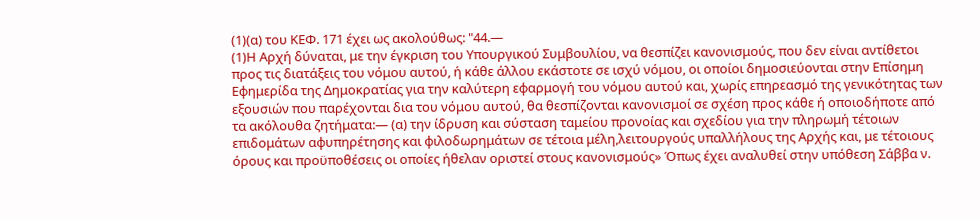(1)(α) του ΚΕΦ. 171 έχει ως ακολούθως: "44.—
(1)Η Αρχή δύναται, με την έγκριση του Υπουργικού Συμβουλίου, να θεσπίζει κανονισμούς, που δεν είναι αντίθετοι προς τις διατάξεις του νόμου αυτού, ή κάθε άλλου εκάστοτε σε ισχύ νόμου, οι οποίοι δημοσιεύονται στην Επίσημη Εφημερίδα της Δημοκρατίας για την καλύτερη εφαρμογή του νόμου αυτού και, χωρίς επηρεασμό της γενικότητας των εξουσιών που παρέχονται δια του νόμου αυτού, θα θεσπίζονται κανονισμοί σε σχέση προς κάθε ή οποιοδήποτε από τα ακόλουθα ζητήματα:— (α) την ίδρυση και σύσταση ταμείου προνοίας και σχεδίου για την πληρωμή τέτοιων επιδομάτων αφυπηρέτησης και φιλοδωρημάτων σε τέτοια μέλη,λειτουργούς υπαλλήλους της Αρχής και, με τέτοιους όρους και προϋποθέσεις οι οποίες ήθελαν οριστεί στους κανονισμούς» Όπως έχει αναλυθεί στην υπόθεση Σάββα ν.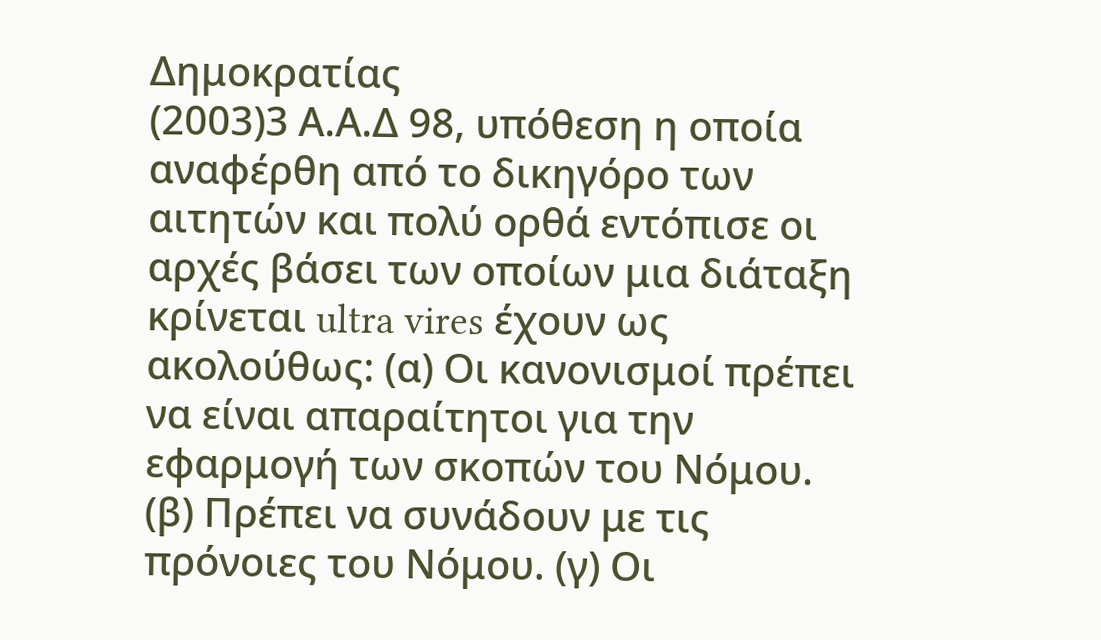Δημοκρατίας
(2003)3 Α.Α.Δ 98, υπόθεση η οποία αναφέρθη από το δικηγόρο των αιτητών και πολύ ορθά εντόπισε οι αρχές βάσει των οποίων μια διάταξη κρίνεται ultra vires έχουν ως ακολούθως: (α) Οι κανονισμοί πρέπει να είναι απαραίτητοι για την εφαρμογή των σκοπών του Νόμου. (β) Πρέπει να συνάδουν με τις πρόνοιες του Νόμου. (γ) Οι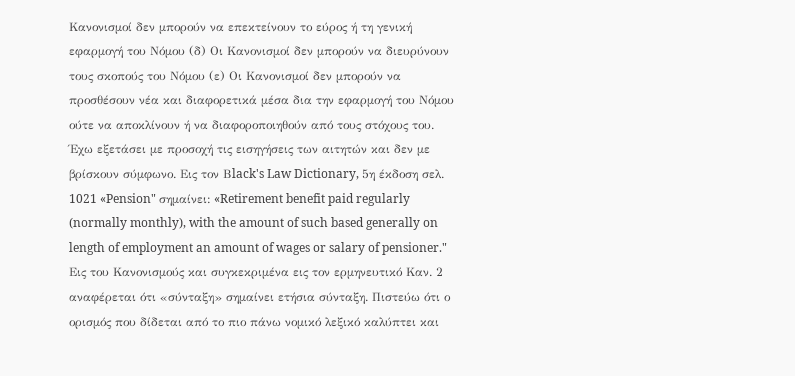Κανονισμοί δεν μπορούν να επεκτείνουν το εύρος ή τη γενική εφαρμογή του Νόμου (δ) Οι Κανονισμοί δεν μπορούν να διευρύνουν τους σκοπούς του Νόμου (ε) Οι Κανονισμοί δεν μπορούν να προσθέσουν νέα και διαφορετικά μέσα δια την εφαρμογή του Νόμου ούτε να αποκλίνουν ή να διαφοροποιηθούν από τους στόχους του. Έχω εξετάσει με προσοχή τις εισηγήσεις των αιτητών και δεν με βρίσκουν σύμφωνο. Εις τον Βlack's Law Dictionary, 5η έκδοση σελ. 1021 «Pension" σημαίνει: «Retirement benefit paid regularly (normally monthly), with the amount of such based generally on length of employment an amount of wages or salary of pensioner." Εις του Κανονισμούς και συγκεκριμένα εις τον ερμηνευτικό Καν. 2 αναφέρεται ότι «σύνταξη» σημαίνει ετήσια σύνταξη. Πιστεύω ότι ο ορισμός που δίδεται από το πιο πάνω νομικό λεξικό καλύπτει και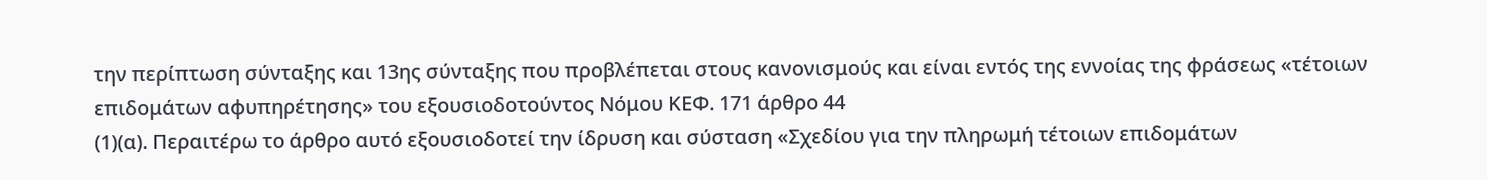την περίπτωση σύνταξης και 13ης σύνταξης που προβλέπεται στους κανονισμούς και είναι εντός της εννοίας της φράσεως «τέτοιων επιδομάτων αφυπηρέτησης» του εξουσιοδοτούντος Νόμου ΚΕΦ. 171 άρθρο 44
(1)(α). Περαιτέρω το άρθρο αυτό εξουσιοδοτεί την ίδρυση και σύσταση «Σχεδίου για την πληρωμή τέτοιων επιδομάτων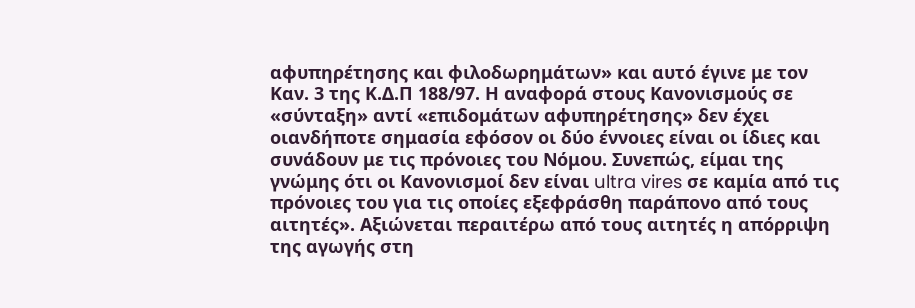αφυπηρέτησης και φιλοδωρημάτων» και αυτό έγινε με τον Καν. 3 της Κ.Δ.Π 188/97. Η αναφορά στους Κανονισμούς σε «σύνταξη» αντί «επιδομάτων αφυπηρέτησης» δεν έχει οιανδήποτε σημασία εφόσον οι δύο έννοιες είναι οι ίδιες και συνάδουν με τις πρόνοιες του Νόμου. Συνεπώς, είμαι της γνώμης ότι οι Κανονισμοί δεν είναι ultra vires σε καμία από τις πρόνοιες του για τις οποίες εξεφράσθη παράπονο από τους αιτητές». Αξιώνεται περαιτέρω από τους αιτητές η απόρριψη της αγωγής στη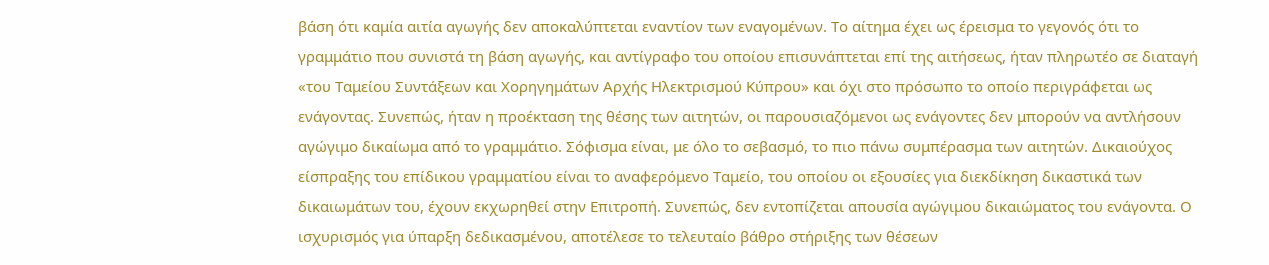βάση ότι καμία αιτία αγωγής δεν αποκαλύπτεται εναντίον των εναγομένων. Το αίτημα έχει ως έρεισμα το γεγονός ότι το γραμμάτιο που συνιστά τη βάση αγωγής, και αντίγραφο του οποίου επισυνάπτεται επί της αιτήσεως, ήταν πληρωτέο σε διαταγή «του Ταμείου Συντάξεων και Χορηγημάτων Αρχής Ηλεκτρισμού Κύπρου» και όχι στο πρόσωπο το οποίο περιγράφεται ως ενάγοντας. Συνεπώς, ήταν η προέκταση της θέσης των αιτητών, οι παρουσιαζόμενοι ως ενάγοντες δεν μπορούν να αντλήσουν αγώγιμο δικαίωμα από το γραμμάτιο. Σόφισμα είναι, με όλο το σεβασμό, το πιο πάνω συμπέρασμα των αιτητών. Δικαιούχος είσπραξης του επίδικου γραμματίου είναι το αναφερόμενο Ταμείο, του οποίου οι εξουσίες για διεκδίκηση δικαστικά των δικαιωμάτων του, έχουν εκχωρηθεί στην Επιτροπή. Συνεπώς, δεν εντοπίζεται απουσία αγώγιμου δικαιώματος του ενάγοντα. Ο ισχυρισμός για ύπαρξη δεδικασμένου, αποτέλεσε το τελευταίο βάθρο στήριξης των θέσεων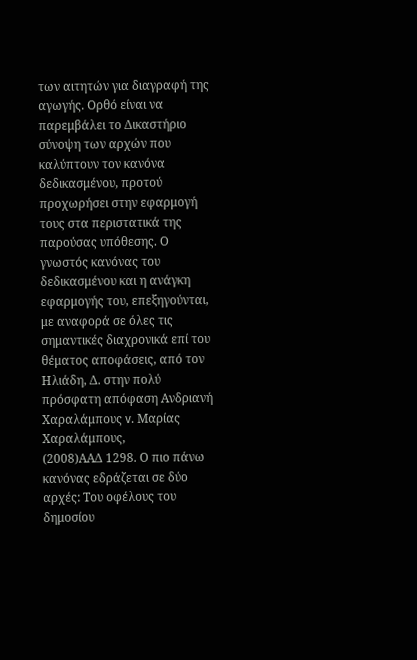των αιτητών για διαγραφή της αγωγής. Oρθό είναι να παρεμβάλει το Δικαστήριο σύνοψη των αρχών που καλύπτουν τον κανόνα δεδικασμένου, προτού προχωρήσει στην εφαρμογή τους στα περιστατικά της παρούσας υπόθεσης. Ο γνωστός κανόνας του δεδικασμένου και η ανάγκη εφαρμογής του, επεξηγούνται, με αναφορά σε όλες τις σημαντικές διαχρονικά επί του θέματος αποφάσεις, από τον Ηλιάδη, Δ. στην πολύ πρόσφατη απόφαση Ανδριανή Χαραλάμπους v. Μαρίας Χαραλάμπους,
(2008)ΑΑΔ 1298. Ο πιο πάνω κανόνας εδράζεται σε δύο αρχές: Του οφέλους του δημοσίου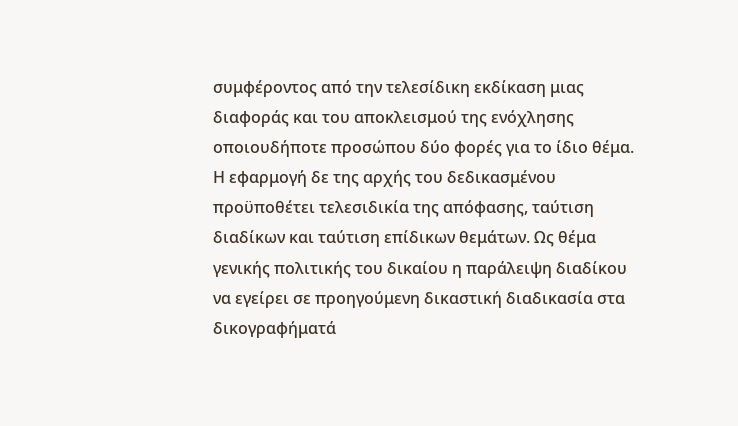συμφέροντος από την τελεσίδικη εκδίκαση μιας διαφοράς και του αποκλεισμού της ενόχλησης οποιουδήποτε προσώπου δύο φορές για το ίδιο θέμα. Η εφαρμογή δε της αρχής του δεδικασμένου προϋποθέτει τελεσιδικία της απόφασης, ταύτιση διαδίκων και ταύτιση επίδικων θεμάτων. Ως θέμα γενικής πολιτικής του δικαίου η παράλειψη διαδίκου να εγείρει σε προηγούμενη δικαστική διαδικασία στα δικογραφήματά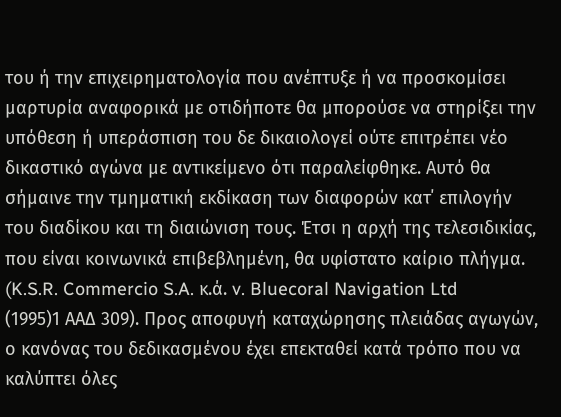του ή την επιχειρηματολογία που ανέπτυξε ή να προσκομίσει μαρτυρία αναφορικά με οτιδήποτε θα μπορούσε να στηρίξει την υπόθεση ή υπεράσπιση του δε δικαιολογεί ούτε επιτρέπει νέο δικαστικό αγώνα με αντικείμενο ότι παραλείφθηκε. Αυτό θα σήμαινε την τμηματική εκδίκαση των διαφορών κατ΄ επιλογήν του διαδίκου και τη διαιώνιση τους. Έτσι η αρχή της τελεσιδικίας, που είναι κοινωνικά επιβεβλημένη, θα υφίστατο καίριο πλήγμα. (K.S.R. Commercio S.A. κ.ά. v. Bluecoral Navigation Ltd
(1995)1 ΑΑΔ 309). Προς αποφυγή καταχώρησης πλειάδας αγωγών, ο κανόνας του δεδικασμένου έχει επεκταθεί κατά τρόπο που να καλύπτει όλες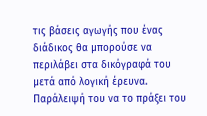τις βάσεις αγωγής που ένας διάδικος θα μπορούσε να περιλάβει στα δικόγραφά του μετά από λογική έρευνα. Παράλειψή του να το πράξει του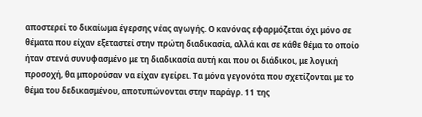αποστερεί το δικαίωμα έγερσης νέας αγωγής. Ο κανόνας εφαρμόζεται όχι μόνο σε θέματα που είχαν εξεταστεί στην πρώτη διαδικασία, αλλά και σε κάθε θέμα το οποίο ήταν στενά συνυφασμένο με τη διαδικασία αυτή και που οι διάδικοι, με λογική προσοχή, θα μπορούσαν να είχαν εγείρει. Τα μόνα γεγονότα που σχετίζονται με το θέμα του δεδικασμένου, αποτυπώνονται στην παράγρ. 11 της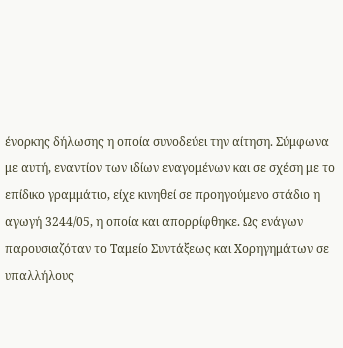ένορκης δήλωσης η οποία συνοδεύει την αίτηση. Σύμφωνα με αυτή, εναντίον των ιδίων εναγομένων και σε σχέση με το επίδικο γραμμάτιο, είχε κινηθεί σε προηγούμενο στάδιο η αγωγή 3244/05, η οποία και απορρίφθηκε. Ως ενάγων παρουσιαζόταν το Ταμείο Συντάξεως και Χορηγημάτων σε υπαλλήλους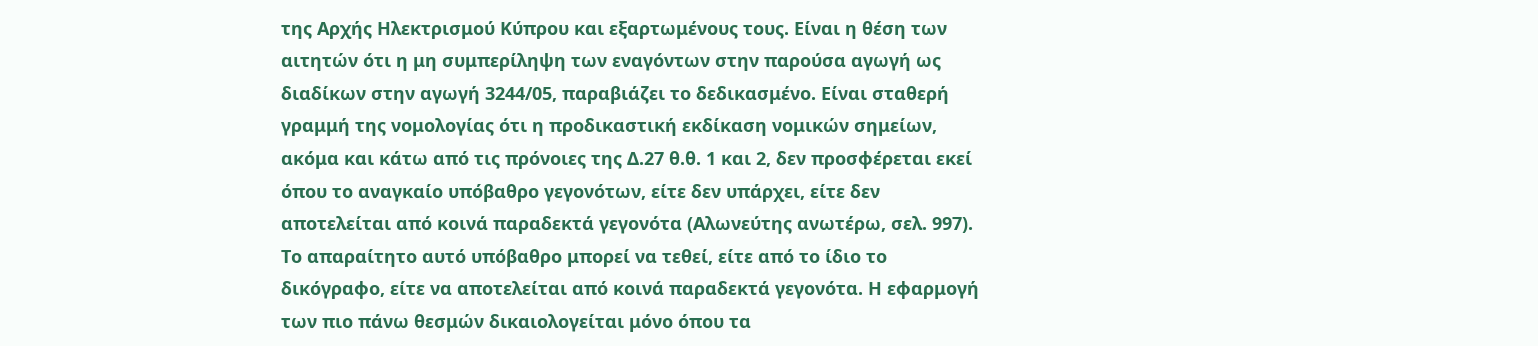της Αρχής Ηλεκτρισμού Κύπρου και εξαρτωμένους τους. Είναι η θέση των αιτητών ότι η μη συμπερίληψη των εναγόντων στην παρούσα αγωγή ως διαδίκων στην αγωγή 3244/05, παραβιάζει το δεδικασμένο. Είναι σταθερή γραμμή της νομολογίας ότι η προδικαστική εκδίκαση νομικών σημείων, ακόμα και κάτω από τις πρόνοιες της Δ.27 θ.θ. 1 και 2, δεν προσφέρεται εκεί όπου το αναγκαίο υπόβαθρο γεγονότων, είτε δεν υπάρχει, είτε δεν αποτελείται από κοινά παραδεκτά γεγονότα (Αλωνεύτης ανωτέρω, σελ. 997). Το απαραίτητο αυτό υπόβαθρο μπορεί να τεθεί, είτε από το ίδιο το δικόγραφο, είτε να αποτελείται από κοινά παραδεκτά γεγονότα. Η εφαρμογή των πιο πάνω θεσμών δικαιολογείται μόνο όπου τα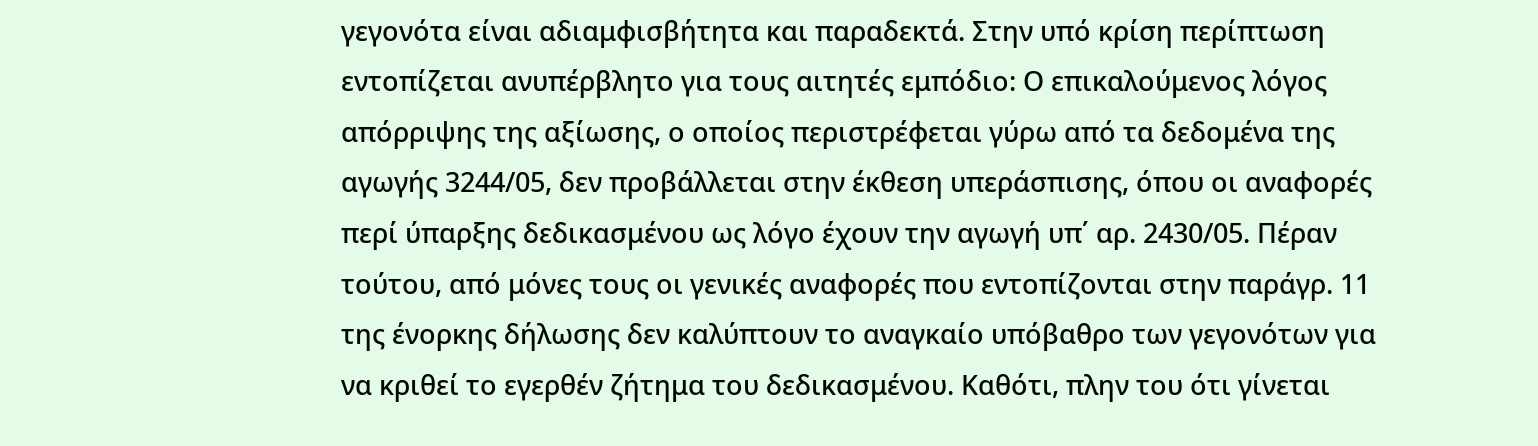γεγονότα είναι αδιαμφισβήτητα και παραδεκτά. Στην υπό κρίση περίπτωση εντοπίζεται ανυπέρβλητο για τους αιτητές εμπόδιο: Ο επικαλούμενος λόγος απόρριψης της αξίωσης, ο οποίος περιστρέφεται γύρω από τα δεδομένα της αγωγής 3244/05, δεν προβάλλεται στην έκθεση υπεράσπισης, όπου οι αναφορές περί ύπαρξης δεδικασμένου ως λόγο έχουν την αγωγή υπ΄ αρ. 2430/05. Πέραν τούτου, από μόνες τους οι γενικές αναφορές που εντοπίζονται στην παράγρ. 11 της ένορκης δήλωσης δεν καλύπτουν το αναγκαίο υπόβαθρο των γεγονότων για να κριθεί το εγερθέν ζήτημα του δεδικασμένου. Καθότι, πλην του ότι γίνεται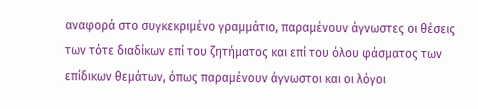αναφορά στο συγκεκριμένο γραμμάτιο, παραμένουν άγνωστες οι θέσεις των τότε διαδίκων επί του ζητήματος και επί του όλου φάσματος των επίδικων θεμάτων, όπως παραμένουν άγνωστοι και οι λόγοι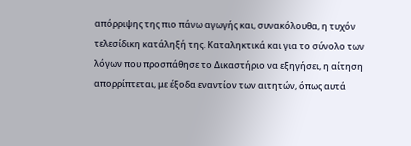απόρριψης της πιο πάνω αγωγής και, συνακόλουθα, η τυχόν τελεσίδικη κατάληξή της. Καταληκτικά και για το σύνολο των λόγων που προσπάθησε το Δικαστήριο να εξηγήσει, η αίτηση απορρίπτεται, με έξοδα εναντίον των αιτητών, όπως αυτά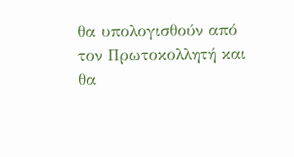θα υπολογισθούν από τον Πρωτοκολλητή και θα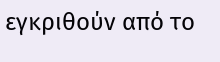εγκριθούν από το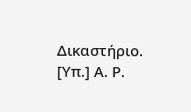Δικαστήριο. [Υπ.] Α. Ρ.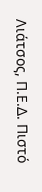Λιάτσος, Π.Ε.Δ. Πιστό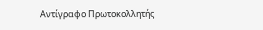Αντίγραφο Πρωτοκολλητής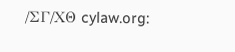/ΣΓ/ΧΘ cylaw.org: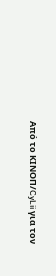Από το ΚΙΝOΠ/CyLii για τον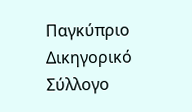Παγκύπριο Δικηγορικό Σύλλογο